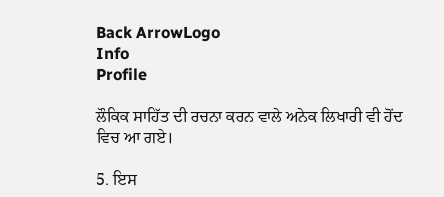Back ArrowLogo
Info
Profile

ਲੌਕਿਕ ਸਾਹਿੱਤ ਦੀ ਰਚਨਾ ਕਰਨ ਵਾਲੇ ਅਨੇਕ ਲਿਖਾਰੀ ਵੀ ਹੋਂਦ ਵਿਚ ਆ ਗਏ।

5. ਇਸ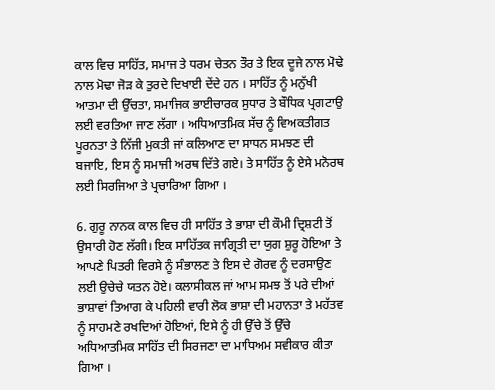ਕਾਲ ਵਿਚ ਸਾਹਿੱਤ, ਸਮਾਜ ਤੇ ਧਰਮ ਚੇਤਨ ਤੌਰ ਤੇ ਇਕ ਦੂਜੇ ਨਾਲ ਮੋਢੇ ਨਾਲ ਮੋਢਾ ਜੋੜ ਕੇ ਤੁਰਦੇ ਦਿਖਾਈ ਦੇਂਦੇ ਹਨ । ਸਾਹਿੱਤ ਨੂੰ ਮਨੁੱਖੀ ਆਤਮਾ ਦੀ ਉੱਚਤਾ, ਸਮਾਜਿਕ ਭਾਈਚਾਰਕ ਸੁਧਾਰ ਤੇ ਬੌਧਿਕ ਪ੍ਰਗਟਾਉ ਲਈ ਵਰਤਿਆ ਜਾਣ ਲੱਗਾ । ਅਧਿਆਤਮਿਕ ਸੱਚ ਨੂੰ ਵਿਅਕਤੀਗਤ ਪੂਰਨਤਾ ਤੇ ਨਿੱਜੀ ਮੁਕਤੀ ਜਾਂ ਕਲਿਆਣ ਦਾ ਸਾਧਨ ਸਮਝਣ ਦੀ ਬਜਾਇ, ਇਸ ਨੂੰ ਸਮਾਜੀ ਅਰਥ ਦਿੱਤੇ ਗਏ। ਤੇ ਸਾਹਿੱਤ ਨੂੰ ਏਸੇ ਮਨੋਰਥ ਲਈ ਸਿਰਜਿਆ ਤੇ ਪ੍ਰਚਾਰਿਆ ਗਿਆ ।

6. ਗੁਰੂ ਨਾਨਕ ਕਾਲ ਵਿਚ ਹੀ ਸਾਹਿੱਤ ਤੇ ਭਾਸ਼ਾ ਦੀ ਕੌਮੀ ਦ੍ਰਿਸ਼ਟੀ ਤੋਂ ਉਸਾਰੀ ਹੋਣ ਲੱਗੀ। ਇਕ ਸਾਹਿੱਤਕ ਜਾਗ੍ਰਿਤੀ ਦਾ ਯੁਗ ਸ਼ੁਰੂ ਹੋਇਆ ਤੇ ਆਪਣੇ ਪਿਤਰੀ ਵਿਰਸੇ ਨੂੰ ਸੰਭਾਲਣ ਤੇ ਇਸ ਦੇ ਗੋਰਵ ਨੂੰ ਦਰਸਾਉਣ ਲਈ ਉਚੇਚੇ ਯਤਨ ਹੋਏ। ਕਲਾਸੀਕਲ ਜਾਂ ਆਮ ਸਮਝ ਤੋਂ ਪਰੇ ਦੀਆਂ ਭਾਸ਼ਾਵਾਂ ਤਿਆਗ ਕੇ ਪਹਿਲੀ ਵਾਰੀ ਲੋਕ ਭਾਸ਼ਾ ਦੀ ਮਹਾਨਤਾ ਤੇ ਮਹੱਤਵ ਨੂੰ ਸਾਹਮਣੇ ਰਖਦਿਆਂ ਹੋਇਆਂ, ਇਸੇ ਨੂੰ ਹੀ ਉੱਚੇ ਤੋਂ ਉੱਚੇ ਅਧਿਆਤਮਿਕ ਸਾਹਿੱਤ ਦੀ ਸਿਰਜਣਾ ਦਾ ਮਾਧਿਅਮ ਸਵੀਕਾਰ ਕੀਤਾ ਗਿਆ ।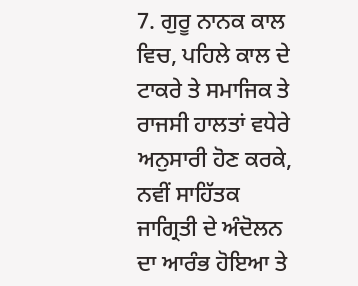7. ਗੁਰੂ ਨਾਨਕ ਕਾਲ ਵਿਚ, ਪਹਿਲੇ ਕਾਲ ਦੇ ਟਾਕਰੇ ਤੇ ਸਮਾਜਿਕ ਤੇ ਰਾਜਸੀ ਹਾਲਤਾਂ ਵਧੇਰੇ ਅਨੁਸਾਰੀ ਹੋਣ ਕਰਕੇ, ਨਵੀਂ ਸਾਹਿੱਤਕ ਜਾਗ੍ਰਿਤੀ ਦੇ ਅੰਦੋਲਨ ਦਾ ਆਰੰਭ ਹੋਇਆ ਤੇ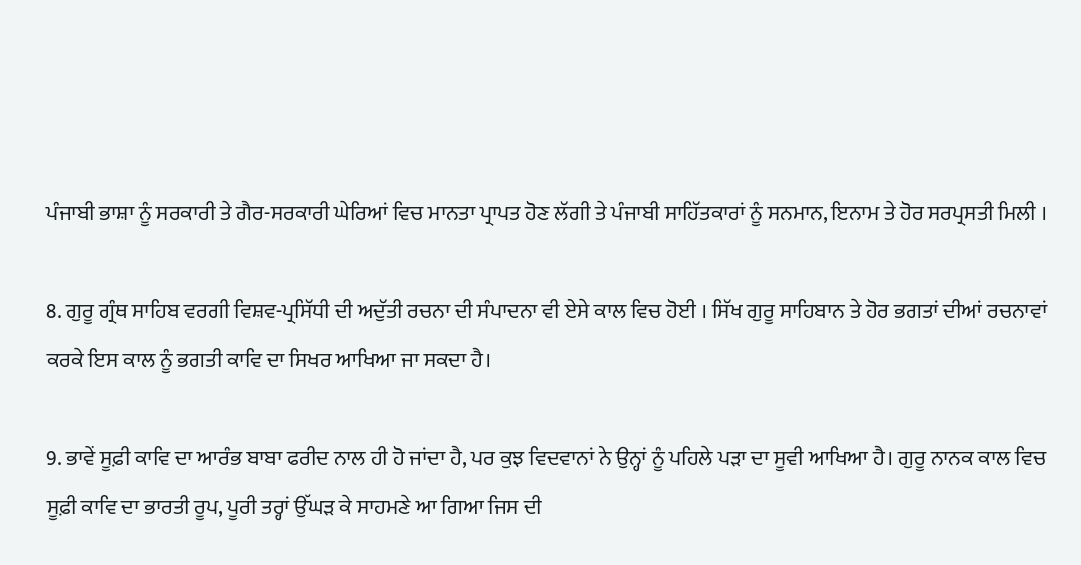ਪੰਜਾਬੀ ਭਾਸ਼ਾ ਨੂੰ ਸਰਕਾਰੀ ਤੇ ਗੈਰ-ਸਰਕਾਰੀ ਘੇਰਿਆਂ ਵਿਚ ਮਾਨਤਾ ਪ੍ਰਾਪਤ ਹੋਣ ਲੱਗੀ ਤੇ ਪੰਜਾਬੀ ਸਾਹਿੱਤਕਾਰਾਂ ਨੂੰ ਸਨਮਾਨ, ਇਨਾਮ ਤੇ ਹੋਰ ਸਰਪ੍ਰਸਤੀ ਮਿਲੀ ।

8. ਗੁਰੂ ਗ੍ਰੰਥ ਸਾਹਿਬ ਵਰਗੀ ਵਿਸ਼ਵ-ਪ੍ਰਸਿੱਧੀ ਦੀ ਅਦੁੱਤੀ ਰਚਨਾ ਦੀ ਸੰਪਾਦਨਾ ਵੀ ਏਸੇ ਕਾਲ ਵਿਚ ਹੋਈ । ਸਿੱਖ ਗੁਰੂ ਸਾਹਿਬਾਨ ਤੇ ਹੋਰ ਭਗਤਾਂ ਦੀਆਂ ਰਚਨਾਵਾਂ ਕਰਕੇ ਇਸ ਕਾਲ ਨੂੰ ਭਗਤੀ ਕਾਵਿ ਦਾ ਸਿਖਰ ਆਖਿਆ ਜਾ ਸਕਦਾ ਹੈ।

9. ਭਾਵੇਂ ਸੂਫ਼ੀ ਕਾਵਿ ਦਾ ਆਰੰਭ ਬਾਬਾ ਫਰੀਦ ਨਾਲ ਹੀ ਹੋ ਜਾਂਦਾ ਹੈ, ਪਰ ਕੁਝ ਵਿਦਵਾਨਾਂ ਨੇ ਉਨ੍ਹਾਂ ਨੂੰ ਪਹਿਲੇ ਪੜਾ ਦਾ ਸੂਵੀ ਆਖਿਆ ਹੈ। ਗੁਰੂ ਨਾਨਕ ਕਾਲ ਵਿਚ ਸੂਫ਼ੀ ਕਾਵਿ ਦਾ ਭਾਰਤੀ ਰੂਪ, ਪੂਰੀ ਤਰ੍ਹਾਂ ਉੱਘੜ ਕੇ ਸਾਹਮਣੇ ਆ ਗਿਆ ਜਿਸ ਦੀ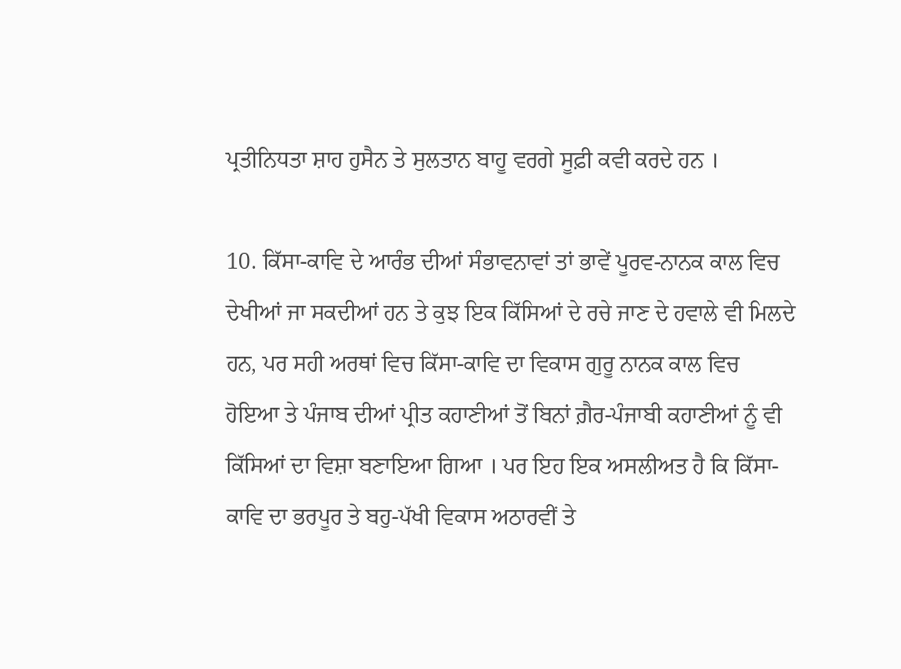ਪ੍ਰਤੀਨਿਧਤਾ ਸ਼ਾਹ ਹੁਸੈਨ ਤੇ ਸੁਲਤਾਨ ਬਾਹੂ ਵਰਗੇ ਸੂਫ਼ੀ ਕਵੀ ਕਰਦੇ ਹਨ ।

10. ਕਿੱਸਾ-ਕਾਵਿ ਦੇ ਆਰੰਭ ਦੀਆਂ ਸੰਭਾਵਨਾਵਾਂ ਤਾਂ ਭਾਵੇਂ ਪੂਰਵ-ਨਾਨਕ ਕਾਲ ਵਿਚ ਦੇਖੀਆਂ ਜਾ ਸਕਦੀਆਂ ਹਨ ਤੇ ਕੁਝ ਇਕ ਕਿੱਸਿਆਂ ਦੇ ਰਚੇ ਜਾਣ ਦੇ ਹਵਾਲੇ ਵੀ ਮਿਲਦੇ ਹਨ, ਪਰ ਸਹੀ ਅਰਥਾਂ ਵਿਚ ਕਿੱਸਾ-ਕਾਵਿ ਦਾ ਵਿਕਾਸ ਗੁਰੂ ਨਾਨਕ ਕਾਲ ਵਿਚ ਹੋਇਆ ਤੇ ਪੰਜਾਬ ਦੀਆਂ ਪ੍ਰੀਤ ਕਹਾਣੀਆਂ ਤੋਂ ਬਿਨਾਂ ਗ਼ੈਰ-ਪੰਜਾਬੀ ਕਹਾਣੀਆਂ ਨੂੰ ਵੀ ਕਿੱਸਿਆਂ ਦਾ ਵਿਸ਼ਾ ਬਣਾਇਆ ਗਿਆ । ਪਰ ਇਹ ਇਕ ਅਸਲੀਅਤ ਹੈ ਕਿ ਕਿੱਸਾ-ਕਾਵਿ ਦਾ ਭਰਪੂਰ ਤੇ ਬਹੁ-ਪੱਖੀ ਵਿਕਾਸ ਅਠਾਰਵੀਂ ਤੇ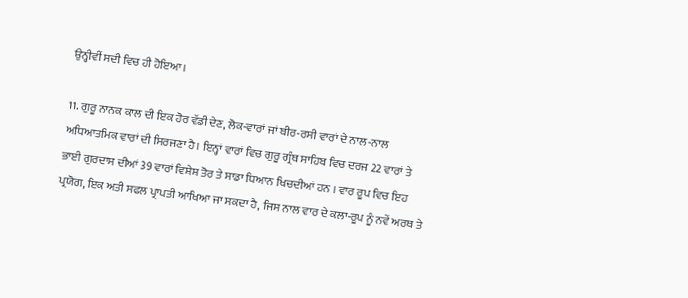ਉਨ੍ਹੀਵੀਂ ਸਦੀ ਵਿਚ ਹੀ ਹੋਇਆ।

11. ਗੁਰੂ ਨਾਨਕ ਕਾਲ ਦੀ ਇਕ ਹੋਰ ਵੱਡੀ ਦੇਣ, ਲੋਕ-ਵਾਰਾਂ ਜਾਂ ਬੀਰ-ਰਸੀ ਵਾਰਾਂ ਦੇ ਨਾਲ-ਨਾਲ ਅਧਿਆਤਮਿਕ ਵਾਰਾਂ ਦੀ ਸਿਰਜਣਾ ਹੈ। ਇਨ੍ਹਾਂ ਵਾਰਾਂ ਵਿਚ ਗੁਰੂ ਗ੍ਰੰਥ ਸਾਹਿਬ ਵਿਚ ਦਰਜ 22 ਵਾਰਾਂ ਤੇ ਭਾਈ ਗੁਰਦਾਸ ਦੀਆਂ 39 ਵਾਰਾਂ ਵਿਸ਼ੇਸ਼ ਤੋਰ ਤੇ ਸਾਡਾ ਧਿਆਨ ਖਿਚਦੀਆਂ ਹਨ । ਵਾਰ ਰੂਪ ਵਿਚ ਇਹ ਪ੍ਰਯੋਗ, ਇਕ ਅਤੀ ਸਫਲ ਪ੍ਰਾਪਤੀ ਆਖਿਆ ਜਾ ਸਕਦਾ ਹੈ, ਜਿਸ ਨਾਲ ਵਾਰ ਦੇ ਕਲਾ-ਰੂਪ ਨੂੰ ਨਵੇਂ ਅਰਥ ਤੇ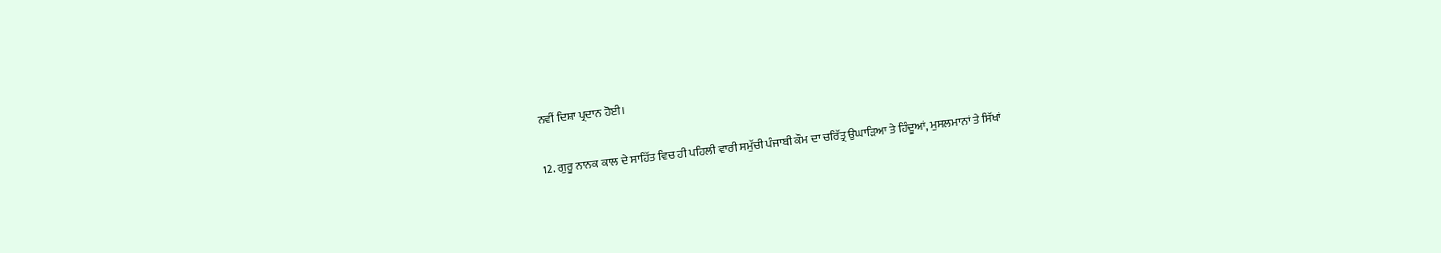ਨਵੀਂ ਦਿਸ਼ਾ ਪ੍ਰਦਾਨ ਹੋਈ।

12. ਗੁਰੂ ਨਾਨਕ ਕਾਲ ਦੇ ਸਾਹਿੱਤ ਵਿਚ ਹੀ ਪਹਿਲੀ ਵਾਰੀ ਸਮੁੱਚੀ ਪੰਜਾਬੀ ਕੌਮ ਦਾ ਚਰਿੱਤ੍ਰ ਉਘਾੜਿਆ ਤੇ ਹਿੰਦੂਆਂ, ਮੁਸਲਮਾਨਾਂ ਤੇ ਸਿੱਖਾਂ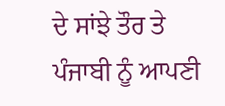ਦੇ ਸਾਂਝੇ ਤੌਰ ਤੇ ਪੰਜਾਬੀ ਨੂੰ ਆਪਣੀ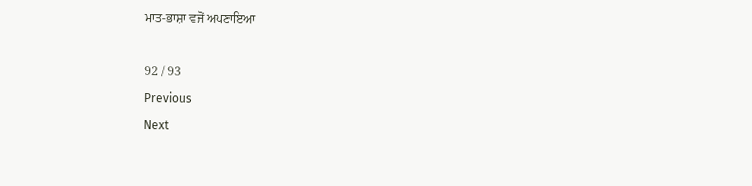ਮਾਤ-ਭਾਸ਼ਾ ਵਜੋਂ ਅਪਣਾਇਆ

92 / 93
Previous
Next